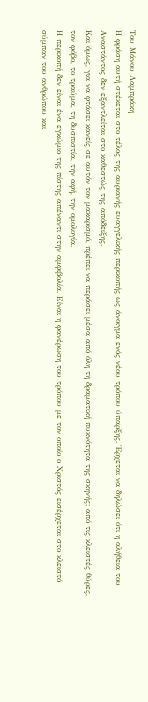Του Μάνου Λαμπράκη
Η φράση αυτή στέκεται στο τέλος της αυριανής ευαγγελικής περικοπής ως άνοιγμα ενός νέου τρόπου ύπαρξης. Έρχεται να δηλώσει ότι η αλήθεια του Αναστάντος δεν εξαντλείται στο καθεστώς της απόδειξης.
Και όμως, για να φτάσει κανείς σε αυτόν τον μακαρισμό, πρέπει να περάσει μέσα από όλη τη δραματική πυκνότητα της σκηνής: από τις κλειστές θύρες, τον φόβο, το τραύμα, τη δυσπιστία, την αφή, την ομολογία.
Η περικοπή δεν είναι ένα εγκώμιο της πίστης απέναντι στην αμφιβολία. Είναι η φανέρωση του τρόπου με τον οποίο ο Χριστός εισέρχεται στο κλειστό σύμπαν του ανθρώπου και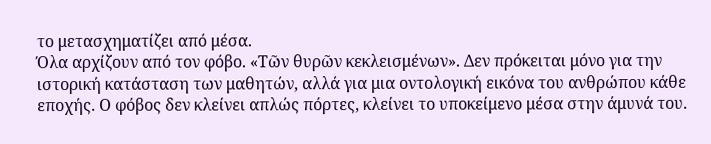το μετασχηματίζει από μέσα.
Όλα αρχίζουν από τον φόβο. «Τῶν θυρῶν κεκλεισμένων». Δεν πρόκειται μόνο για την ιστορική κατάσταση των μαθητών, αλλά για μια οντολογική εικόνα του ανθρώπου κάθε εποχής. Ο φόβος δεν κλείνει απλώς πόρτες, κλείνει το υποκείμενο μέσα στην άμυνά του.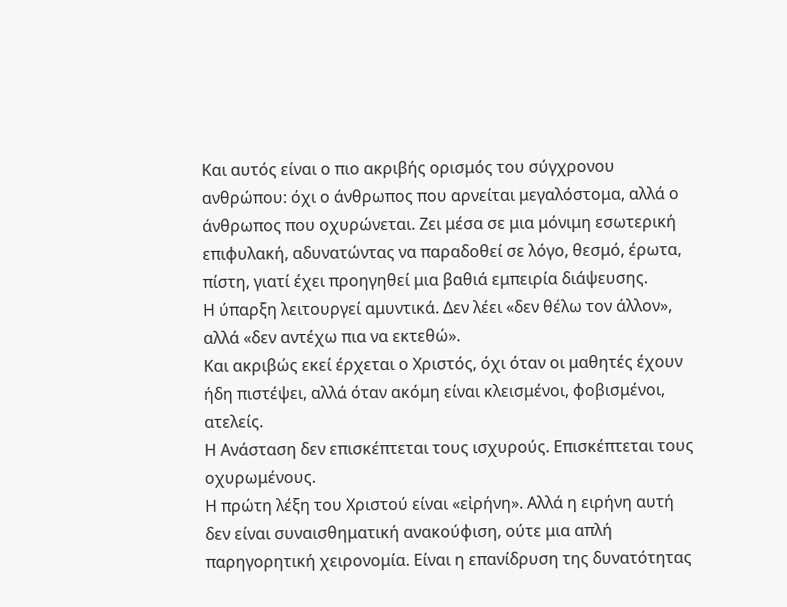Και αυτός είναι ο πιο ακριβής ορισμός του σύγχρονου ανθρώπου: όχι ο άνθρωπος που αρνείται μεγαλόστομα, αλλά ο άνθρωπος που οχυρώνεται. Ζει μέσα σε μια μόνιμη εσωτερική επιφυλακή, αδυνατώντας να παραδοθεί σε λόγο, θεσμό, έρωτα, πίστη, γιατί έχει προηγηθεί μια βαθιά εμπειρία διάψευσης.
Η ύπαρξη λειτουργεί αμυντικά. Δεν λέει «δεν θέλω τον άλλον», αλλά «δεν αντέχω πια να εκτεθώ».
Και ακριβώς εκεί έρχεται ο Χριστός, όχι όταν οι μαθητές έχουν ήδη πιστέψει, αλλά όταν ακόμη είναι κλεισμένοι, φοβισμένοι, ατελείς.
Η Ανάσταση δεν επισκέπτεται τους ισχυρούς. Επισκέπτεται τους οχυρωμένους.
Η πρώτη λέξη του Χριστού είναι «εἰρήνη». Αλλά η ειρήνη αυτή δεν είναι συναισθηματική ανακούφιση, ούτε μια απλή παρηγορητική χειρονομία. Είναι η επανίδρυση της δυνατότητας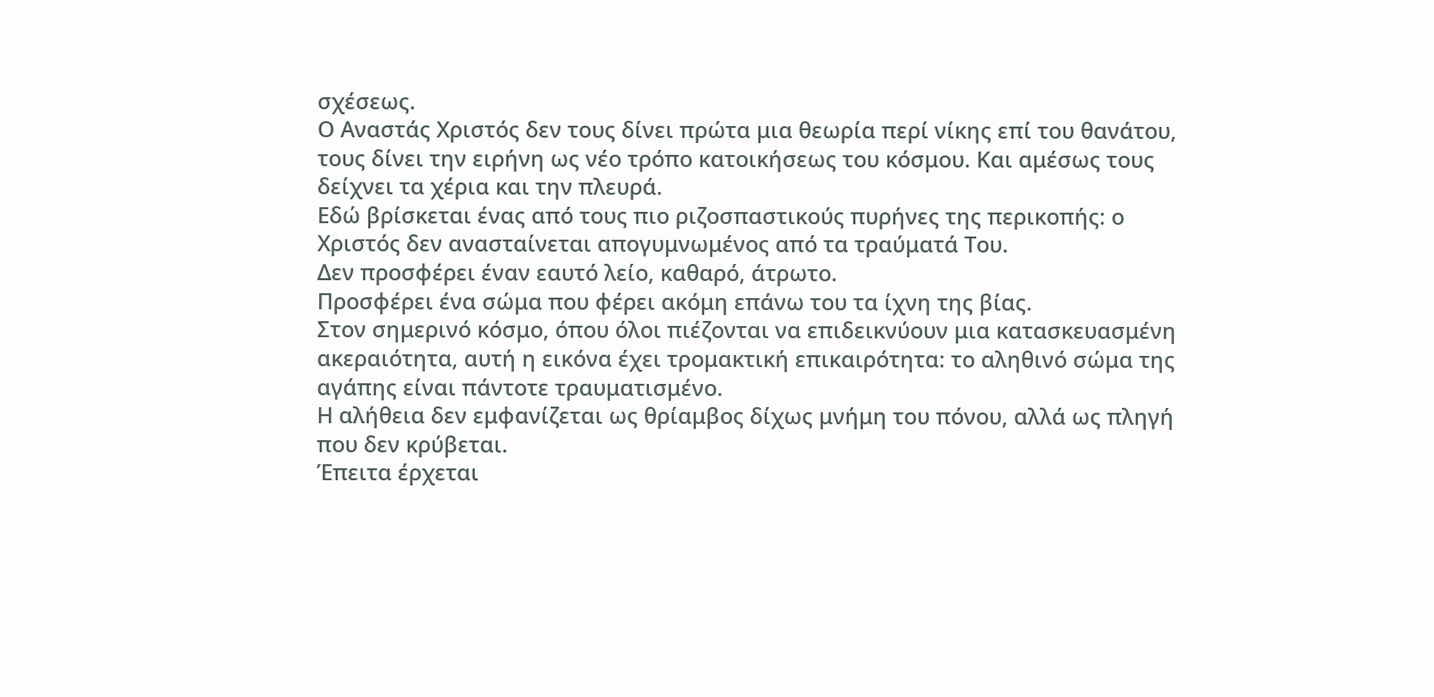σχέσεως.
Ο Αναστάς Χριστός δεν τους δίνει πρώτα μια θεωρία περί νίκης επί του θανάτου, τους δίνει την ειρήνη ως νέο τρόπο κατοικήσεως του κόσμου. Και αμέσως τους δείχνει τα χέρια και την πλευρά.
Εδώ βρίσκεται ένας από τους πιο ριζοσπαστικούς πυρήνες της περικοπής: ο Χριστός δεν ανασταίνεται απογυμνωμένος από τα τραύματά Του.
Δεν προσφέρει έναν εαυτό λείο, καθαρό, άτρωτο.
Προσφέρει ένα σώμα που φέρει ακόμη επάνω του τα ίχνη της βίας.
Στον σημερινό κόσμο, όπου όλοι πιέζονται να επιδεικνύουν μια κατασκευασμένη ακεραιότητα, αυτή η εικόνα έχει τρομακτική επικαιρότητα: το αληθινό σώμα της αγάπης είναι πάντοτε τραυματισμένο.
Η αλήθεια δεν εμφανίζεται ως θρίαμβος δίχως μνήμη του πόνου, αλλά ως πληγή που δεν κρύβεται.
Έπειτα έρχεται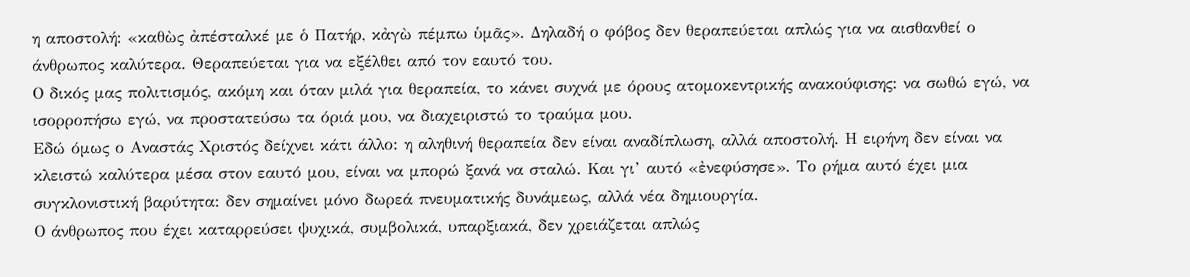η αποστολή: «καθὼς ἀπέσταλκέ με ὁ Πατήρ, κἀγὼ πέμπω ὑμᾶς». Δηλαδή ο φόβος δεν θεραπεύεται απλώς για να αισθανθεί ο άνθρωπος καλύτερα. Θεραπεύεται για να εξέλθει από τον εαυτό του.
Ο δικός μας πολιτισμός, ακόμη και όταν μιλά για θεραπεία, το κάνει συχνά με όρους ατομοκεντρικής ανακούφισης: να σωθώ εγώ, να ισορροπήσω εγώ, να προστατεύσω τα όριά μου, να διαχειριστώ το τραύμα μου.
Εδώ όμως ο Αναστάς Χριστός δείχνει κάτι άλλο: η αληθινή θεραπεία δεν είναι αναδίπλωση, αλλά αποστολή. Η ειρήνη δεν είναι να κλειστώ καλύτερα μέσα στον εαυτό μου, είναι να μπορώ ξανά να σταλώ. Και γι’ αυτό «ἐνεφύσησε». Το ρήμα αυτό έχει μια συγκλονιστική βαρύτητα: δεν σημαίνει μόνο δωρεά πνευματικής δυνάμεως, αλλά νέα δημιουργία.
Ο άνθρωπος που έχει καταρρεύσει ψυχικά, συμβολικά, υπαρξιακά, δεν χρειάζεται απλώς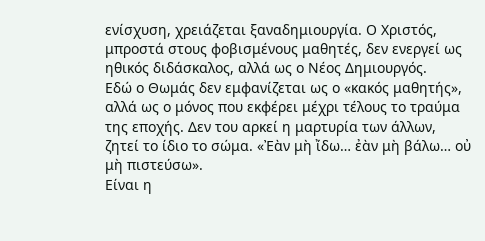ενίσχυση, χρειάζεται ξαναδημιουργία. Ο Χριστός, μπροστά στους φοβισμένους μαθητές, δεν ενεργεί ως ηθικός διδάσκαλος, αλλά ως ο Νέος Δημιουργός.
Εδώ ο Θωμάς δεν εμφανίζεται ως ο «κακός μαθητής», αλλά ως ο μόνος που εκφέρει μέχρι τέλους το τραύμα της εποχής. Δεν του αρκεί η μαρτυρία των άλλων, ζητεί το ίδιο το σώμα. «Ἐὰν μὴ ἴδω… ἐὰν μὴ βάλω… οὐ μὴ πιστεύσω».
Είναι η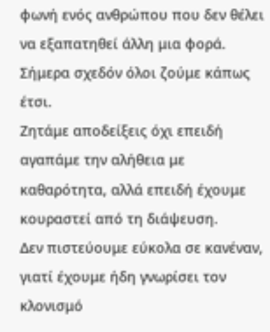φωνή ενός ανθρώπου που δεν θέλει να εξαπατηθεί άλλη μια φορά.
Σήμερα σχεδόν όλοι ζούμε κάπως έτσι.
Ζητάμε αποδείξεις όχι επειδή αγαπάμε την αλήθεια με καθαρότητα, αλλά επειδή έχουμε κουραστεί από τη διάψευση.
Δεν πιστεύουμε εύκολα σε κανέναν, γιατί έχουμε ήδη γνωρίσει τον κλονισμό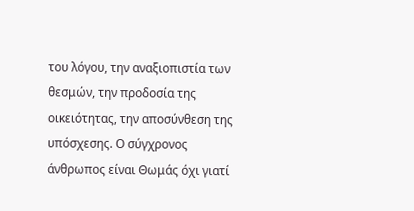του λόγου, την αναξιοπιστία των θεσμών, την προδοσία της οικειότητας, την αποσύνθεση της υπόσχεσης. Ο σύγχρονος άνθρωπος είναι Θωμάς όχι γιατί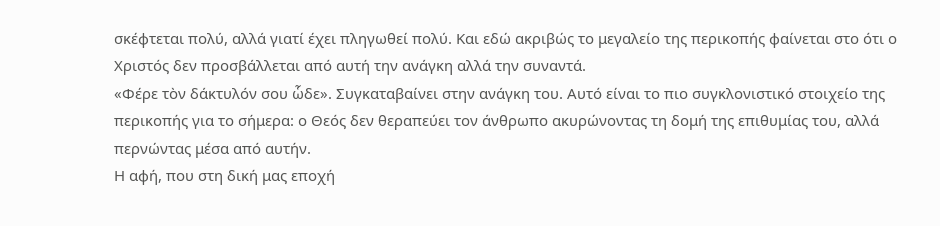σκέφτεται πολύ, αλλά γιατί έχει πληγωθεί πολύ. Και εδώ ακριβώς το μεγαλείο της περικοπής φαίνεται στο ότι ο Χριστός δεν προσβάλλεται από αυτή την ανάγκη αλλά την συναντά.
«Φέρε τὸν δάκτυλόν σου ὧδε». Συγκαταβαίνει στην ανάγκη του. Αυτό είναι το πιο συγκλονιστικό στοιχείο της περικοπής για το σήμερα: ο Θεός δεν θεραπεύει τον άνθρωπο ακυρώνοντας τη δομή της επιθυμίας του, αλλά περνώντας μέσα από αυτήν.
Η αφή, που στη δική μας εποχή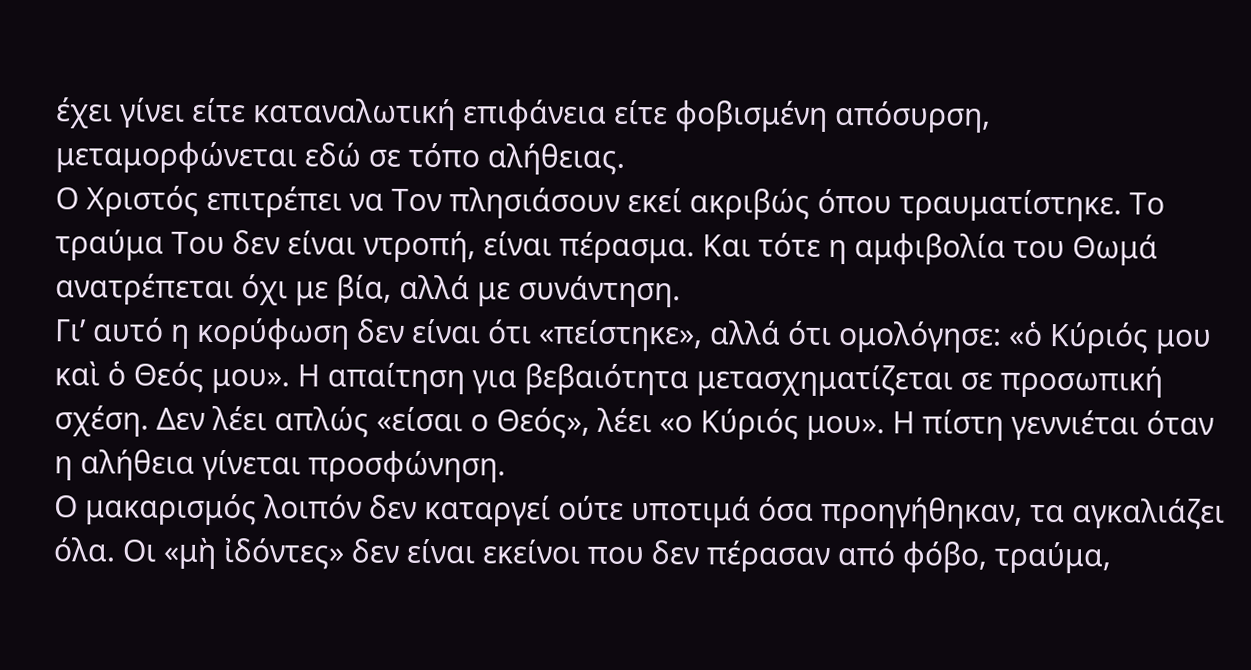έχει γίνει είτε καταναλωτική επιφάνεια είτε φοβισμένη απόσυρση, μεταμορφώνεται εδώ σε τόπο αλήθειας.
Ο Χριστός επιτρέπει να Τον πλησιάσουν εκεί ακριβώς όπου τραυματίστηκε. Το τραύμα Του δεν είναι ντροπή, είναι πέρασμα. Και τότε η αμφιβολία του Θωμά ανατρέπεται όχι με βία, αλλά με συνάντηση.
Γι’ αυτό η κορύφωση δεν είναι ότι «πείστηκε», αλλά ότι ομολόγησε: «ὁ Κύριός μου καὶ ὁ Θεός μου». Η απαίτηση για βεβαιότητα μετασχηματίζεται σε προσωπική σχέση. Δεν λέει απλώς «είσαι ο Θεός», λέει «ο Κύριός μου». Η πίστη γεννιέται όταν η αλήθεια γίνεται προσφώνηση.
Ο μακαρισμός λοιπόν δεν καταργεί ούτε υποτιμά όσα προηγήθηκαν, τα αγκαλιάζει όλα. Οι «μὴ ἰδόντες» δεν είναι εκείνοι που δεν πέρασαν από φόβο, τραύμα,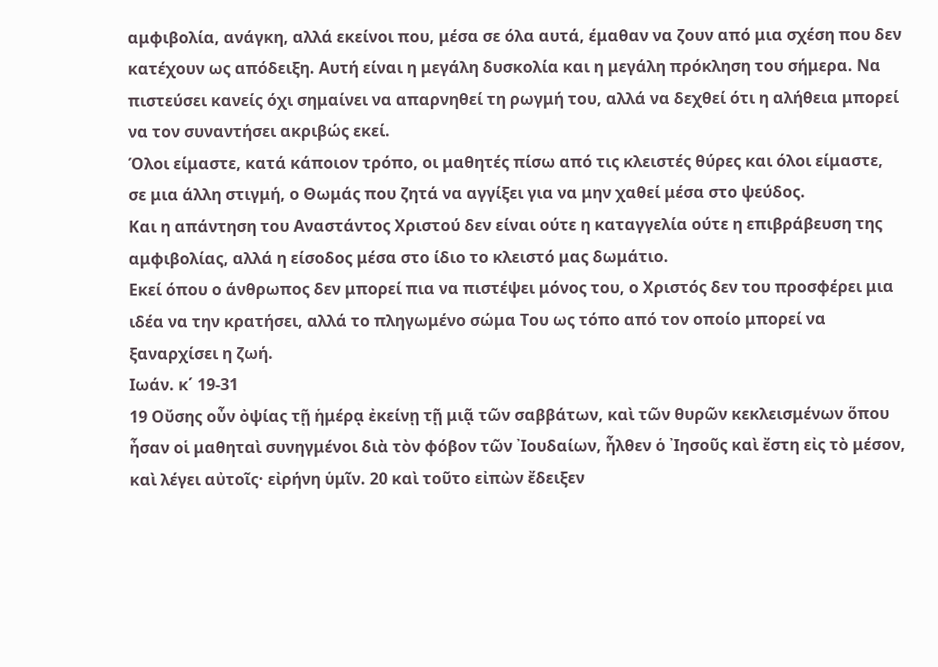αμφιβολία, ανάγκη, αλλά εκείνοι που, μέσα σε όλα αυτά, έμαθαν να ζουν από μια σχέση που δεν κατέχουν ως απόδειξη. Αυτή είναι η μεγάλη δυσκολία και η μεγάλη πρόκληση του σήμερα. Να πιστεύσει κανείς όχι σημαίνει να απαρνηθεί τη ρωγμή του, αλλά να δεχθεί ότι η αλήθεια μπορεί να τον συναντήσει ακριβώς εκεί.
Όλοι είμαστε, κατά κάποιον τρόπο, οι μαθητές πίσω από τις κλειστές θύρες και όλοι είμαστε, σε μια άλλη στιγμή, ο Θωμάς που ζητά να αγγίξει για να μην χαθεί μέσα στο ψεύδος.
Και η απάντηση του Αναστάντος Χριστού δεν είναι ούτε η καταγγελία ούτε η επιβράβευση της αμφιβολίας, αλλά η είσοδος μέσα στο ίδιο το κλειστό μας δωμάτιο.
Εκεί όπου ο άνθρωπος δεν μπορεί πια να πιστέψει μόνος του, ο Χριστός δεν του προσφέρει μια ιδέα να την κρατήσει, αλλά το πληγωμένο σώμα Του ως τόπο από τον οποίο μπορεί να ξαναρχίσει η ζωή.
Ιωάν. κ΄ 19-31
19 Οὔσης οὖν ὀψίας τῇ ἡμέρᾳ ἐκείνῃ τῇ μιᾷ τῶν σαββάτων, καὶ τῶν θυρῶν κεκλεισμένων ὅπου ἦσαν οἱ μαθηταὶ συνηγμένοι διὰ τὸν φόβον τῶν ᾿Ιουδαίων, ἦλθεν ὁ ᾿Ιησοῦς καὶ ἔστη εἰς τὸ μέσον, καὶ λέγει αὐτοῖς· εἰρήνη ὑμῖν. 20 καὶ τοῦτο εἰπὼν ἔδειξεν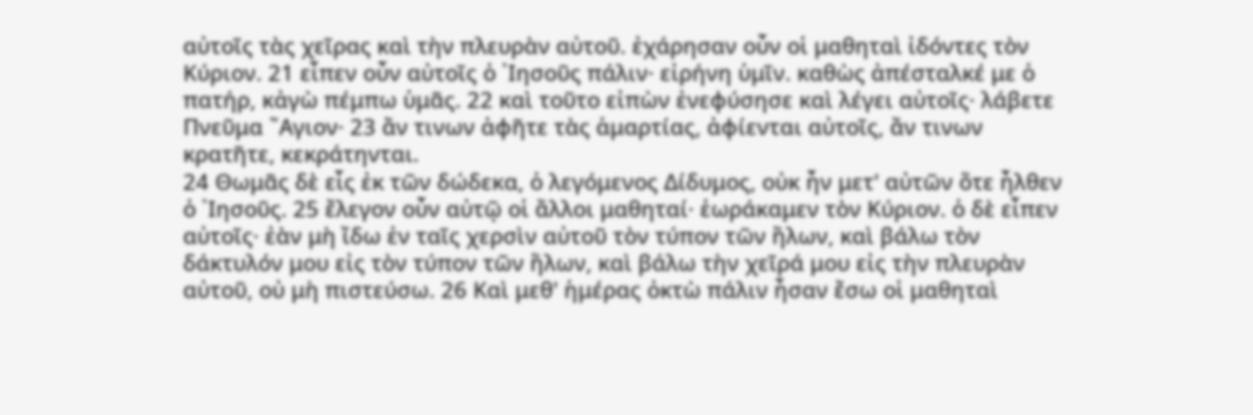αὐτοῖς τὰς χεῖρας καὶ τὴν πλευρὰν αὐτοῦ. ἐχάρησαν οὖν οἱ μαθηταὶ ἰδόντες τὸν Κύριον. 21 εἶπεν οὖν αὐτοῖς ὁ ᾿Ιησοῦς πάλιν· εἰρήνη ὑμῖν. καθὼς ἀπέσταλκέ με ὁ πατήρ, κἀγὼ πέμπω ὑμᾶς. 22 καὶ τοῦτο εἰπὼν ἐνεφύσησε καὶ λέγει αὐτοῖς· λάβετε Πνεῦμα ῞Αγιον· 23 ἄν τινων ἀφῆτε τὰς ἁμαρτίας, ἀφίενται αὐτοῖς, ἄν τινων κρατῆτε, κεκράτηνται.
24 Θωμᾶς δὲ εἷς ἐκ τῶν δώδεκα, ὁ λεγόμενος Δίδυμος, οὐκ ἦν μετ' αὐτῶν ὅτε ἦλθεν ὁ ᾿Ιησοῦς. 25 ἔλεγον οὖν αὐτῷ οἱ ἄλλοι μαθηταί· ἑωράκαμεν τὸν Κύριον. ὁ δὲ εἶπεν αὐτοῖς· ἐὰν μὴ ἴδω ἐν ταῖς χερσὶν αὐτοῦ τὸν τύπον τῶν ἥλων, καὶ βάλω τὸν δάκτυλόν μου εἰς τὸν τύπον τῶν ἥλων, καὶ βάλω τὴν χεῖρά μου εἰς τὴν πλευρὰν αὐτοῦ, οὐ μὴ πιστεύσω. 26 Καὶ μεθ' ἡμέρας ὀκτὼ πάλιν ἦσαν ἔσω οἱ μαθηταὶ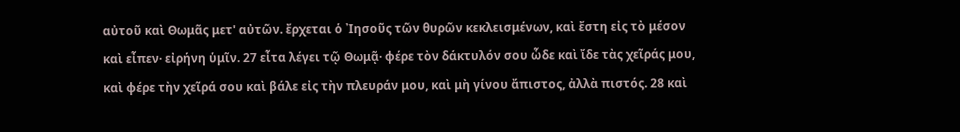αὐτοῦ καὶ Θωμᾶς μετ' αὐτῶν. ἔρχεται ὁ ᾿Ιησοῦς τῶν θυρῶν κεκλεισμένων, καὶ ἔστη εἰς τὸ μέσον καὶ εἶπεν· εἰρήνη ὑμῖν. 27 εἶτα λέγει τῷ Θωμᾷ· φέρε τὸν δάκτυλόν σου ὧδε καὶ ἴδε τὰς χεῖράς μου, καὶ φέρε τὴν χεῖρά σου καὶ βάλε εἰς τὴν πλευράν μου, καὶ μὴ γίνου ἄπιστος, ἀλλὰ πιστός. 28 καὶ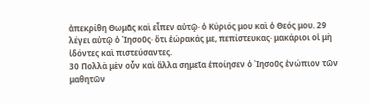ἀπεκρίθη Θωμᾶς καὶ εἶπεν αὐτῷ· ὁ Κύριός μου καὶ ὁ Θεός μου. 29 λέγει αὐτῷ ὁ ᾿Ιησοῦς· ὅτι ἑώρακάς με, πεπίστευκας· μακάριοι οἱ μὴ ἰδόντες καὶ πιστεύσαντες.
30 Πολλὰ μὲν οὖν καὶ ἄλλα σημεῖα ἐποίησεν ὁ ᾿Ιησοῦς ἐνώπιον τῶν μαθητῶν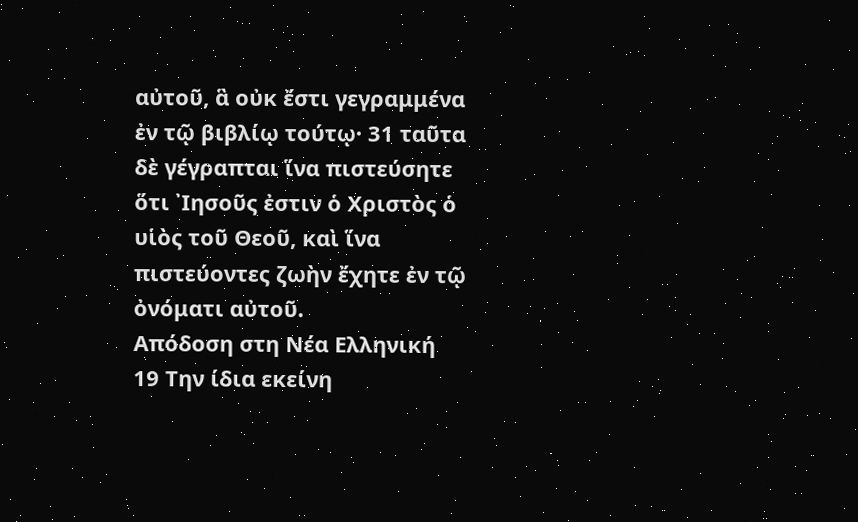αὐτοῦ, ἃ οὐκ ἔστι γεγραμμένα ἐν τῷ βιβλίῳ τούτῳ· 31 ταῦτα δὲ γέγραπται ἵνα πιστεύσητε ὅτι ᾿Ιησοῦς ἐστιν ὁ Χριστὸς ὁ υἱὸς τοῦ Θεοῦ, καὶ ἵνα πιστεύοντες ζωὴν ἔχητε ἐν τῷ ὀνόματι αὐτοῦ.
Απόδοση στη Νέα Ελληνική
19 Την ίδια εκείνη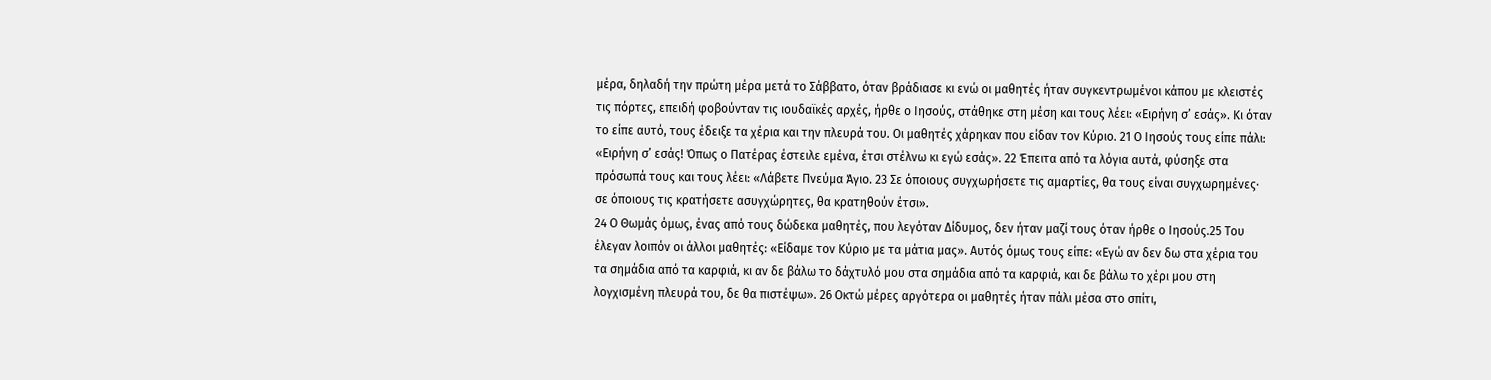μέρα, δηλαδή την πρώτη μέρα μετά το Σάββατο, όταν βράδιασε κι ενώ οι μαθητές ήταν συγκεντρωμένοι κάπου με κλειστές τις πόρτες, επειδή φοβούνταν τις ιουδαϊκές αρχές, ήρθε ο Ιησούς, στάθηκε στη μέση και τους λέει: «Ειρήνη σ’ εσάς». Κι όταν το είπε αυτό, τους έδειξε τα χέρια και την πλευρά του. Οι μαθητές χάρηκαν που είδαν τον Κύριο. 21 Ο Ιησούς τους είπε πάλι: «Ειρήνη σ’ εσάς! Όπως ο Πατέρας έστειλε εμένα, έτσι στέλνω κι εγώ εσάς». 22 Έπειτα από τα λόγια αυτά, φύσηξε στα πρόσωπά τους και τους λέει: «Λάβετε Πνεύμα Άγιο. 23 Σε όποιους συγχωρήσετε τις αμαρτίες, θα τους είναι συγχωρημένες· σε όποιους τις κρατήσετε ασυγχώρητες, θα κρατηθούν έτσι».
24 Ο Θωμάς όμως, ένας από τους δώδεκα μαθητές, που λεγόταν Δίδυμος, δεν ήταν μαζί τους όταν ήρθε ο Ιησούς.25 Του έλεγαν λοιπόν οι άλλοι μαθητές: «Είδαμε τον Κύριο με τα μάτια μας». Αυτός όμως τους είπε: «Εγώ αν δεν δω στα χέρια του τα σημάδια από τα καρφιά, κι αν δε βάλω το δάχτυλό μου στα σημάδια από τα καρφιά, και δε βάλω το χέρι μου στη λογχισμένη πλευρά του, δε θα πιστέψω». 26 Οκτώ μέρες αργότερα οι μαθητές ήταν πάλι μέσα στο σπίτι,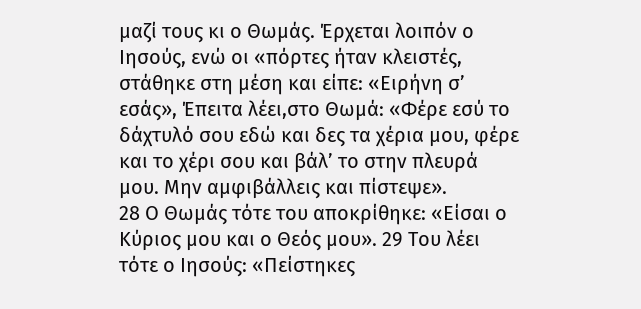μαζί τους κι ο Θωμάς. Έρχεται λοιπόν ο Ιησούς, ενώ οι «πόρτες ήταν κλειστές, στάθηκε στη μέση και είπε: «Ειρήνη σ’ εσάς», Έπειτα λέει,στο Θωμά: «Φέρε εσύ το δάχτυλό σου εδώ και δες τα χέρια μου, φέρε και το χέρι σου και βάλ’ το στην πλευρά μου. Μην αμφιβάλλεις και πίστεψε».
28 Ο Θωμάς τότε του αποκρίθηκε: «Είσαι ο Κύριος μου και ο Θεός μου». 29 Του λέει τότε ο Ιησούς: «Πείστηκες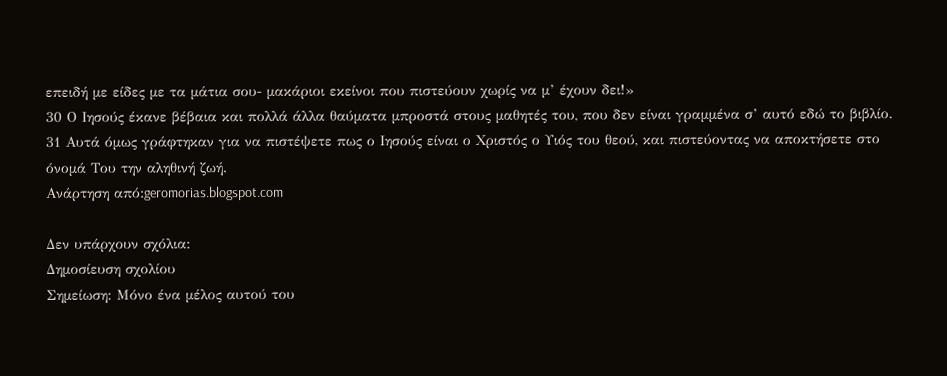επειδή με είδες με τα μάτια σου- μακάριοι εκείνοι που πιστεύουν χωρίς να μ’ έχουν δει!»
30 Ο Ιησούς έκανε βέβαια και πολλά άλλα θαύματα μπροστά στους μαθητές του, που δεν είναι γραμμένα σ’ αυτό εδώ το βιβλίο. 31 Αυτά όμως γράφτηκαν για να πιστέψετε πως ο Ιησούς είναι ο Χριστός ο Υιός του θεού, και πιστεύοντας να αποκτήσετε στο όνομά Του την αληθινή ζωή.
Ανάρτηση από:geromorias.blogspot.com

Δεν υπάρχουν σχόλια:
Δημοσίευση σχολίου
Σημείωση: Μόνο ένα μέλος αυτού του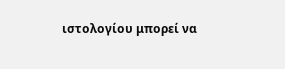ιστολογίου μπορεί να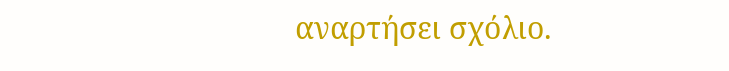αναρτήσει σχόλιο.